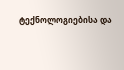ტექნოლოგიებისა და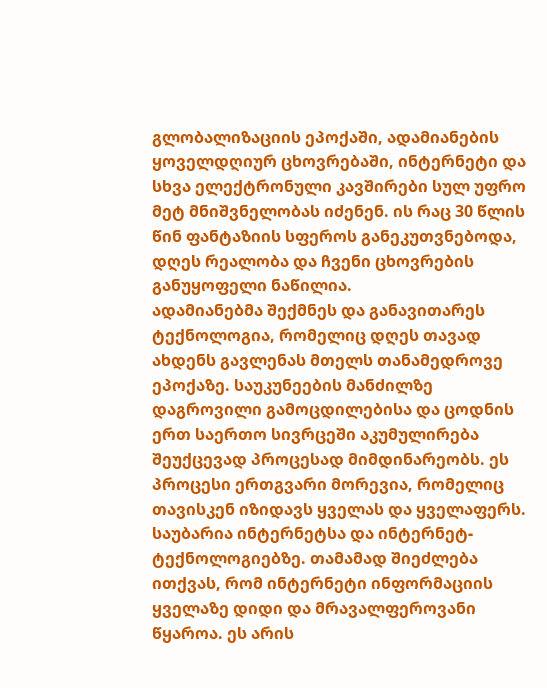გლობალიზაციის ეპოქაში, ადამიანების ყოველდღიურ ცხოვრებაში, ინტერნეტი და სხვა ელექტრონული კავშირები სულ უფრო მეტ მნიშვნელობას იძენენ. ის რაც 30 წლის წინ ფანტაზიის სფეროს განეკუთვნებოდა, დღეს რეალობა და ჩვენი ცხოვრების განუყოფელი ნაწილია.
ადამიანებმა შექმნეს და განავითარეს ტექნოლოგია, რომელიც დღეს თავად ახდენს გავლენას მთელს თანამედროვე ეპოქაზე. საუკუნეების მანძილზე დაგროვილი გამოცდილებისა და ცოდნის ერთ საერთო სივრცეში აკუმულირება შეუქცევად პროცესად მიმდინარეობს. ეს პროცესი ერთგვარი მორევია, რომელიც თავისკენ იზიდავს ყველას და ყველაფერს. საუბარია ინტერნეტსა და ინტერნეტ-ტექნოლოგიებზე. თამამად შიეძლება ითქვას, რომ ინტერნეტი ინფორმაციის ყველაზე დიდი და მრავალფეროვანი წყაროა. ეს არის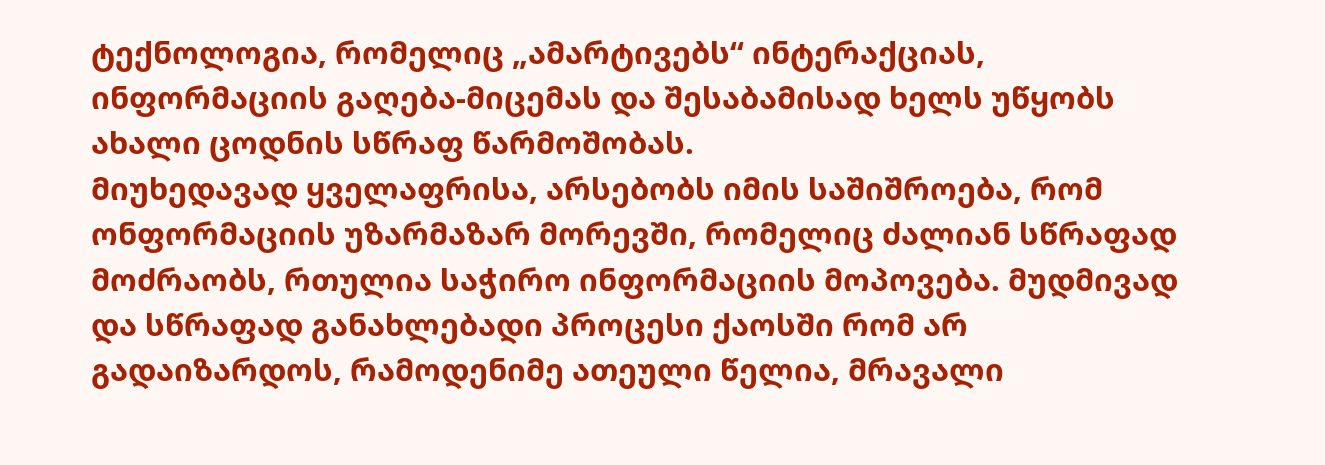ტექნოლოგია, რომელიც „ამარტივებს“ ინტერაქციას, ინფორმაციის გაღება-მიცემას და შესაბამისად ხელს უწყობს ახალი ცოდნის სწრაფ წარმოშობას.
მიუხედავად ყველაფრისა, არსებობს იმის საშიშროება, რომ ონფორმაციის უზარმაზარ მორევში, რომელიც ძალიან სწრაფად მოძრაობს, რთულია საჭირო ინფორმაციის მოპოვება. მუდმივად და სწრაფად განახლებადი პროცესი ქაოსში რომ არ გადაიზარდოს, რამოდენიმე ათეული წელია, მრავალი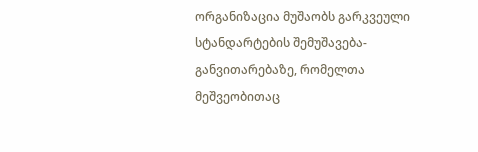ორგანიზაცია მუშაობს გარკვეული სტანდარტების შემუშავება-განვითარებაზე, რომელთა მეშვეობითაც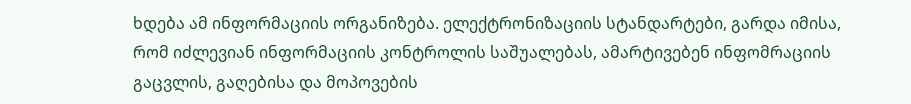ხდება ამ ინფორმაციის ორგანიზება. ელექტრონიზაციის სტანდარტები, გარდა იმისა, რომ იძლევიან ინფორმაციის კონტროლის საშუალებას, ამარტივებენ ინფომრაციის გაცვლის, გაღებისა და მოპოვების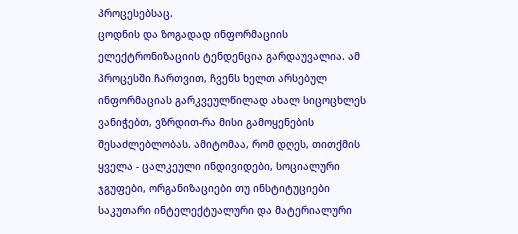პროცესებსაც.
ცოდნის და ზოგადად ინფორმაციის ელექტრონიზაციის ტენდენცია გარდაუვალია. ამ პროცესში ჩართვით, ჩვენს ხელთ არსებულ ინფორმაციას გარკვეულწილად ახალ სიცოცხლეს ვანიჭებთ, ვზრდით-რა მისი გამოყენების შესაძლებლობას. ამიტომაა, რომ დღეს, თითქმის ყველა - ცალკეული ინდივიდები, სოციალური ჯგუფები, ორგანიზაციები თუ ინსტიტუციები საკუთარი ინტელექტუალური და მატერიალური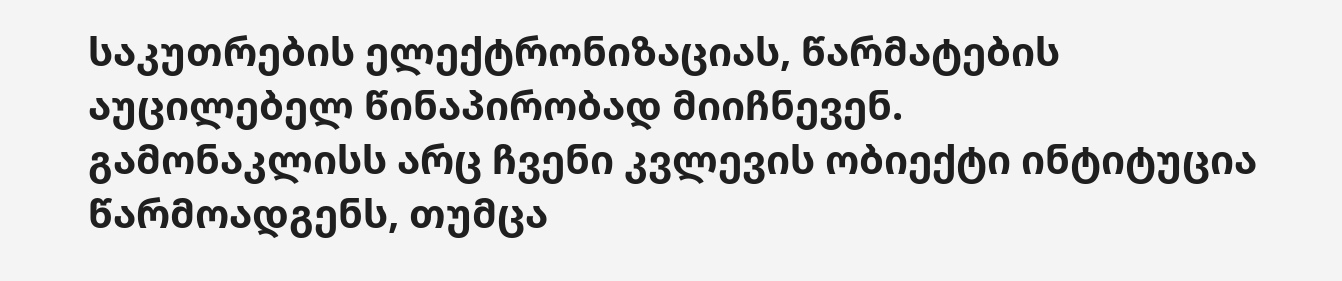საკუთრების ელექტრონიზაციას, წარმატების აუცილებელ წინაპირობად მიიჩნევენ.
გამონაკლისს არც ჩვენი კვლევის ობიექტი ინტიტუცია წარმოადგენს, თუმცა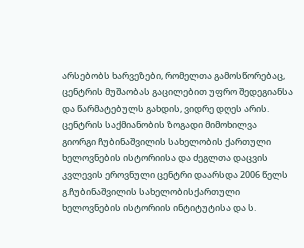არსებობს ხარვეზები, რომელთა გამოსწორებაც, ცენტრის მუშაობას გაცილებით უფრო შედეგიანსა და წარმატებულს გახდის, ვიდრე დღეს არის.
ცენტრის საქმიანობის ზოგადი მიმოხილვა
გიორგი ჩუბინაშვილის სახელობის ქართული ხელოვნების ისტორიისა და ძეგლთა დაცვის კვლევის ეროვნული ცენტრი დაარსდა 2006 წელს გ.ჩუბინაშვილის სახელობისქართული ხელოვნების ისტორიის ინტიტუტისა და ს.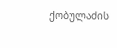ქობულაძის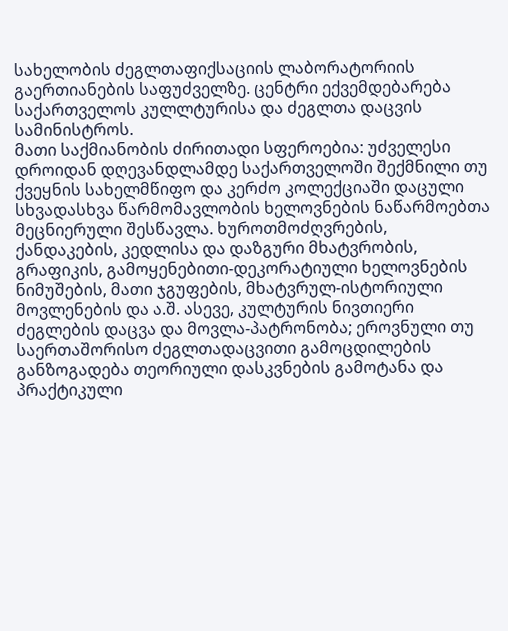სახელობის ძეგლთაფიქსაციის ლაბორატორიის გაერთიანების საფუძველზე. ცენტრი ექვემდებარება საქართველოს კულლტურისა და ძეგლთა დაცვის სამინისტროს.
მათი საქმიანობის ძირითადი სფეროებია: უძველესი დროიდან დღევანდლამდე საქართველოში შექმნილი თუ ქვეყნის სახელმწიფო და კერძო კოლექციაში დაცული სხვადასხვა წარმომავლობის ხელოვნების ნაწარმოებთა მეცნიერული შესწავლა. ხუროთმოძღვრების, ქანდაკების, კედლისა და დაზგური მხატვრობის, გრაფიკის, გამოყენებითი-დეკორატიული ხელოვნების ნიმუშების, მათი ჯგუფების, მხატვრულ-ისტორიული მოვლენების და ა.შ. ასევე, კულტურის ნივთიერი ძეგლების დაცვა და მოვლა-პატრონობა; ეროვნული თუ საერთაშორისო ძეგლთადაცვითი გამოცდილების განზოგადება თეორიული დასკვნების გამოტანა და პრაქტიკული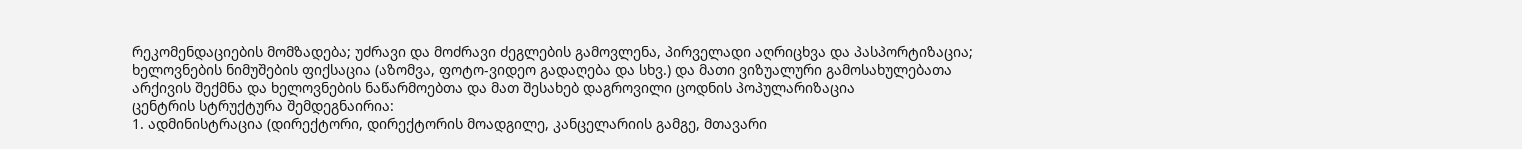რეკომენდაციების მომზადება; უძრავი და მოძრავი ძეგლების გამოვლენა, პირველადი აღრიცხვა და პასპორტიზაცია; ხელოვნების ნიმუშების ფიქსაცია (აზომვა, ფოტო-ვიდეო გადაღება და სხვ.) და მათი ვიზუალური გამოსახულებათა არქივის შექმნა და ხელოვნების ნაწარმოებთა და მათ შესახებ დაგროვილი ცოდნის პოპულარიზაცია
ცენტრის სტრუქტურა შემდეგნაირია:
1. ადმინისტრაცია (დირექტორი, დირექტორის მოადგილე, კანცელარიის გამგე, მთავარი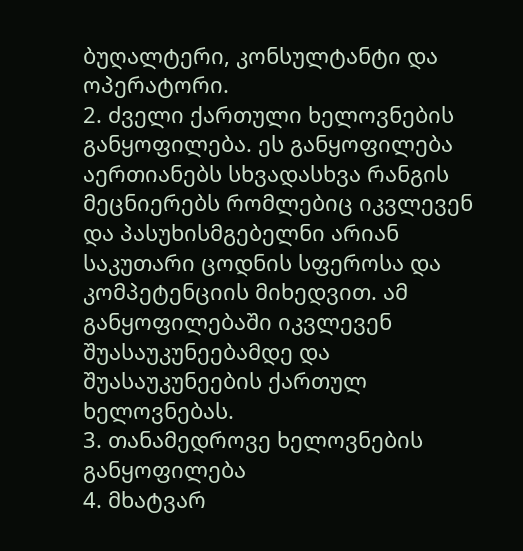ბუღალტერი, კონსულტანტი და ოპერატორი.
2. ძველი ქართული ხელოვნების განყოფილება. ეს განყოფილება აერთიანებს სხვადასხვა რანგის მეცნიერებს რომლებიც იკვლევენ და პასუხისმგებელნი არიან საკუთარი ცოდნის სფეროსა და კომპეტენციის მიხედვით. ამ განყოფილებაში იკვლევენ შუასაუკუნეებამდე და შუასაუკუნეების ქართულ ხელოვნებას.
3. თანამედროვე ხელოვნების განყოფილება
4. მხატვარ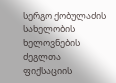სერგო ქობულაძის სახელობის ხელოვნების ძეგლთა ფიქსაციის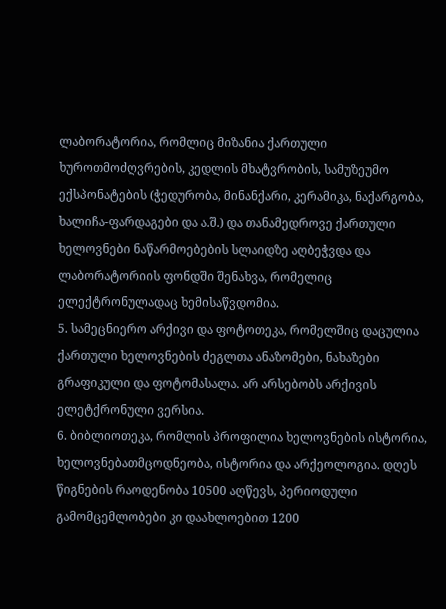ლაბორატორია, რომლიც მიზანია ქართული ხუროთმოძღვრების, კედლის მხატვრობის, სამუზეუმო ექსპონატების (ჭედურობა, მინანქარი, კერამიკა, ნაქარგობა, ხალიჩა-ფარდაგები და ა.შ.) და თანამედროვე ქართული ხელოვნები ნაწარმოებების სლაიდზე აღბეჭვდა და ლაბორატორიის ფონდში შენახვა, რომელიც ელექტრონულადაც ხემისაწვდომია.
5. სამეცნიერო არქივი და ფოტოთეკა, რომელშიც დაცულია ქართული ხელოვნების ძეგლთა ანაზომები, ნახაზები გრაფიკული და ფოტომასალა. არ არსებობს არქივის ელეტქრონული ვერსია.
6. ბიბლიოთეკა, რომლის პროფილია ხელოვნების ისტორია, ხელოვნებათმცოდნეობა, ისტორია და არქეოლოგია. დღეს წიგნების რაოდენობა 10500 აღწევს, პერიოდული გამომცემლობები კი დაახლოებით 1200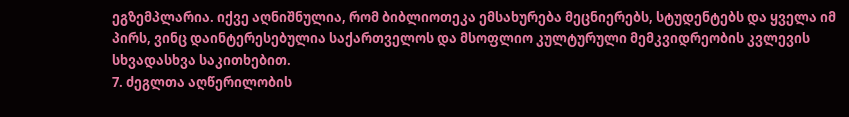ეგზემპლარია. იქვე აღნიშნულია, რომ ბიბლიოთეკა ემსახურება მეცნიერებს, სტუდენტებს და ყველა იმ პირს, ვინც დაინტერესებულია საქართველოს და მსოფლიო კულტურული მემკვიდრეობის კვლევის სხვადასხვა საკითხებით.
7. ძეგლთა აღწერილობის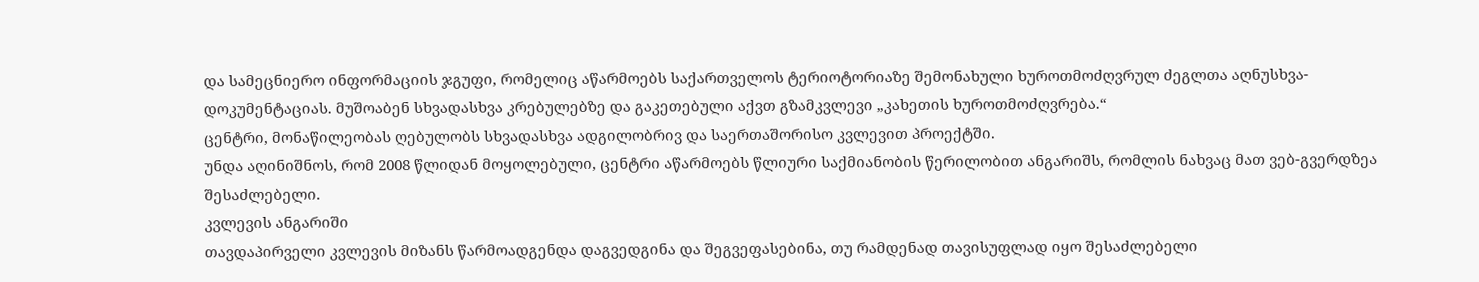და სამეცნიერო ინფორმაციის ჯგუფი, რომელიც აწარმოებს საქართველოს ტერიოტორიაზე შემონახული ხუროთმოძღვრულ ძეგლთა აღნუსხვა-დოკუმენტაციას. მუშოაბენ სხვადასხვა კრებულებზე და გაკეთებული აქვთ გზამკვლევი „კახეთის ხუროთმოძღვრება.“
ცენტრი, მონაწილეობას ღებულობს სხვადასხვა ადგილობრივ და საერთაშორისო კვლევით პროექტში.
უნდა აღინიშნოს, რომ 2008 წლიდან მოყოლებული, ცენტრი აწარმოებს წლიური საქმიანობის წერილობით ანგარიშს, რომლის ნახვაც მათ ვებ-გვერდზეა შესაძლებელი.
კვლევის ანგარიში
თავდაპირველი კვლევის მიზანს წარმოადგენდა დაგვედგინა და შეგვეფასებინა, თუ რამდენად თავისუფლად იყო შესაძლებელი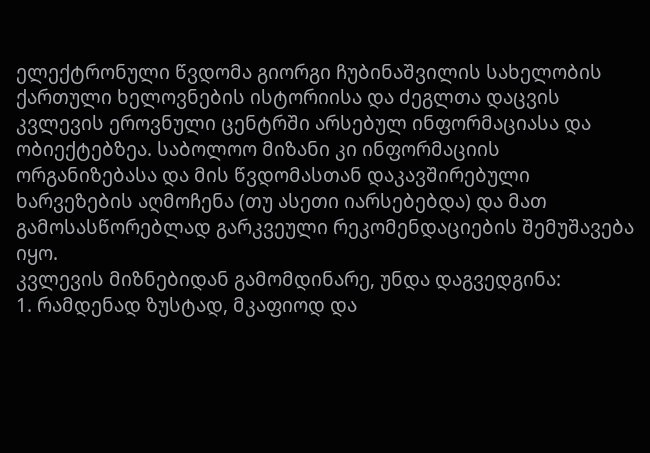ელექტრონული წვდომა გიორგი ჩუბინაშვილის სახელობის ქართული ხელოვნების ისტორიისა და ძეგლთა დაცვის კვლევის ეროვნული ცენტრში არსებულ ინფორმაციასა და ობიექტებზეა. საბოლოო მიზანი კი ინფორმაციის ორგანიზებასა და მის წვდომასთან დაკავშირებული ხარვეზების აღმოჩენა (თუ ასეთი იარსებებდა) და მათ გამოსასწორებლად გარკვეული რეკომენდაციების შემუშავება იყო.
კვლევის მიზნებიდან გამომდინარე, უნდა დაგვედგინა:
1. რამდენად ზუსტად, მკაფიოდ და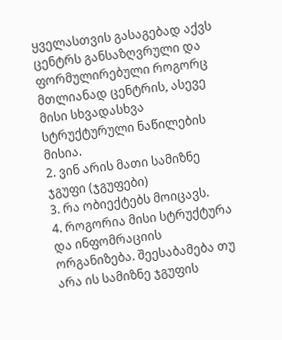ყველასთვის გასაგებად აქვს ცენტრს განსაზღვრული და ფორმულირებული როგორც მთლიანად ცენტრის, ასევე მისი სხვადასხვა სტრუქტურული ნაწილების მისია.
2. ვინ არის მათი სამიზნე ჯგუფი (ჯგუფები)
3. რა ობიექტებს მოიცავს.
4. როგორია მისი სტრუქტურა და ინფომრაციის ორგანიზება. შეესაბამება თუ არა ის სამიზნე ჯგუფის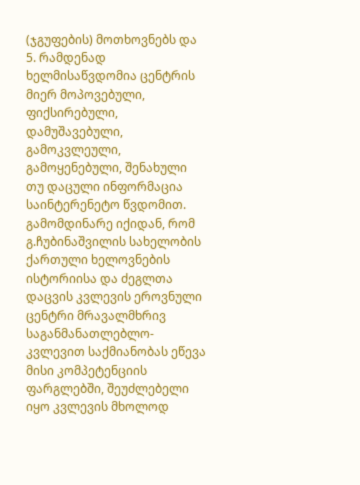(ჯგუფების) მოთხოვნებს და
5. რამდენად ხელმისაწვდომია ცენტრის მიერ მოპოვებული, ფიქსირებული, დამუშავებული, გამოკვლეული, გამოყენებული, შენახული თუ დაცული ინფორმაცია საინტერენეტო წვდომით.
გამომდინარე იქიდან, რომ გ.ჩუბინაშვილის სახელობის ქართული ხელოვნების ისტორიისა და ძეგლთა დაცვის კვლევის ეროვნული ცენტრი მრავალმხრივ საგანმანათლებლო-კვლევით საქმიანობას ეწევა მისი კომპეტენციის ფარგლებში, შეუძლებელი იყო კვლევის მხოლოდ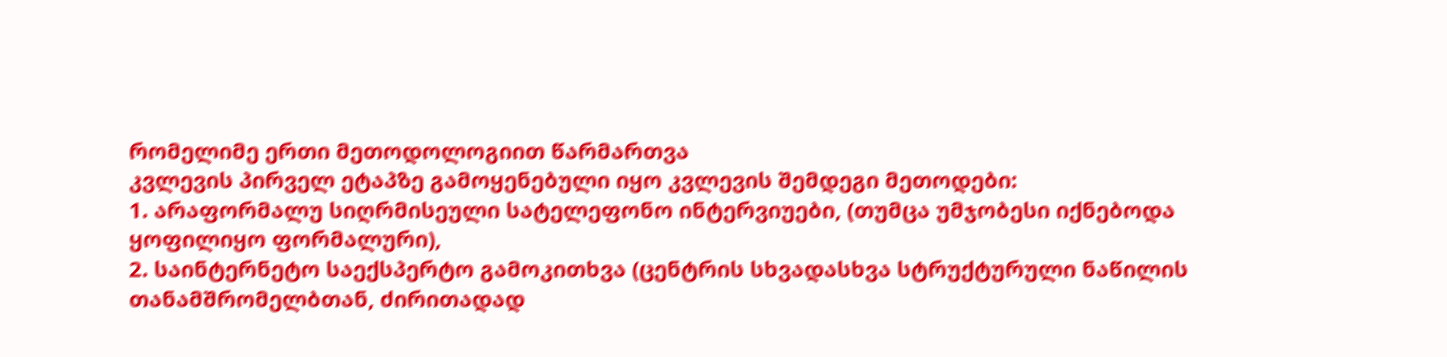რომელიმე ერთი მეთოდოლოგიით წარმართვა
კვლევის პირველ ეტაპზე გამოყენებული იყო კვლევის შემდეგი მეთოდები:
1. არაფორმალუ სიღრმისეული სატელეფონო ინტერვიუები, (თუმცა უმჯობესი იქნებოდა ყოფილიყო ფორმალური),
2. საინტერნეტო საექსპერტო გამოკითხვა (ცენტრის სხვადასხვა სტრუქტურული ნაწილის თანამშრომელბთან, ძირითადად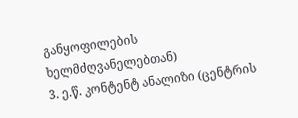განყოფილების ხელმძღვანელებთან)
3. ე.წ. კონტენტ ანალიზი (ცენტრის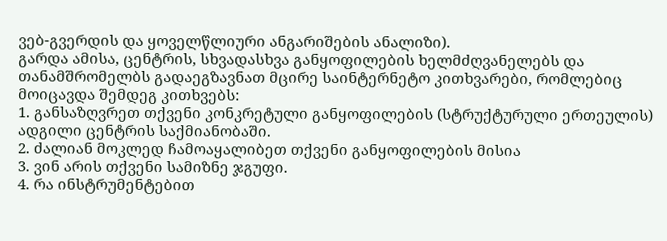ვებ-გვერდის და ყოველწლიური ანგარიშების ანალიზი).
გარდა ამისა, ცენტრის, სხვადასხვა განყოფილების ხელმძღვანელებს და თანამშრომელბს გადაეგზავნათ მცირე საინტერნეტო კითხვარები, რომლებიც მოიცავდა შემდეგ კითხვებს:
1. განსაზღვრეთ თქვენი კონკრეტული განყოფილების (სტრუქტურული ერთეულის) ადგილი ცენტრის საქმიანობაში.
2. ძალიან მოკლედ ჩამოაყალიბეთ თქვენი განყოფილების მისია
3. ვინ არის თქვენი სამიზნე ჯგუფი.
4. რა ინსტრუმენტებით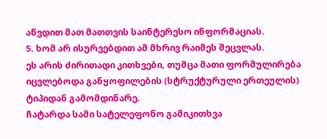აწვდით მათ მათთვის საინტერესო ინფორმაციას.
5. ხომ არ ისურვებდით ამ მხრივ რაიმეს შეცვლას.
ეს არის ძირითადი კითხვები, თუმცა მათი ფორმულირება იცვლებოდა განყოფილების (სტრუქტურული ერთეულის) ტიპიდან გამომდინარე.
ჩატარდა სამი სატელეფონო გამიკითხვა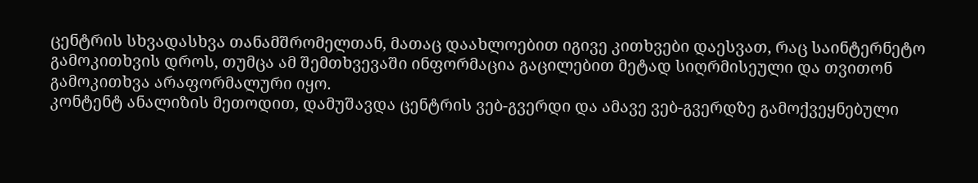ცენტრის სხვადასხვა თანამშრომელთან, მათაც დაახლოებით იგივე კითხვები დაესვათ, რაც საინტერნეტო გამოკითხვის დროს, თუმცა ამ შემთხვევაში ინფორმაცია გაცილებით მეტად სიღრმისეული და თვითონ გამოკითხვა არაფორმალური იყო.
კონტენტ ანალიზის მეთოდით, დამუშავდა ცენტრის ვებ-გვერდი და ამავე ვებ-გვერდზე გამოქვეყნებული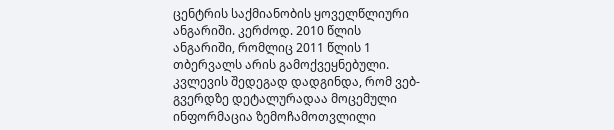ცენტრის საქმიანობის ყოველწლიური ანგარიში. კერძოდ. 2010 წლის ანგარიში, რომლიც 2011 წლის 1 თბერვალს არის გამოქვეყნებული.
კვლევის შედეგად დადგინდა, რომ ვებ-გვერდზე დეტალურადაა მოცემული ინფორმაცია ზემოჩამოთვლილი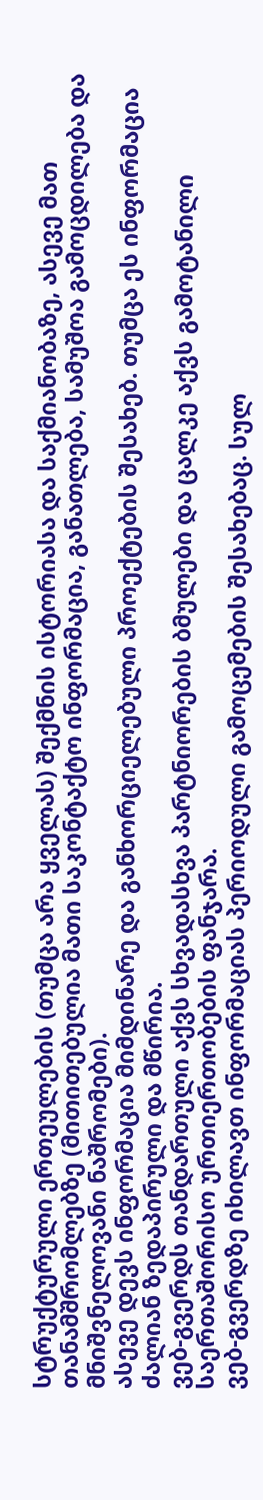სტრუქტურული ერთეულების (თუმცა არა ყველას) შექმნის ისტორიასა და საქმიანობაზე, ასევე მათ თანამშრომლებზე (მითითებულია მათი საკონტაქტო ინფორმაცია, განათლება, სამუშოა გამოცდილება და მნიშვნელოვანი ნაშრომები).
ასევე დევს ინფორმაცია მიმდინარე და განხორციელებული პროექტების შესახებ. თუმცა ეს ინფორმაცია ძალიან ზედაპირული და მწირია.
ვებ-გვერდს თანდართული აქვს სხვადასხვა პარტნიორების ბმულები და ცალკე აქვს გამოტანილი საერთაშორისო ურთიერთობების ფანჯარა.
ვებ-გვერდზე იხილავთ ინფორმაციას პერიოდული გამოცემების შესახებაც. სულ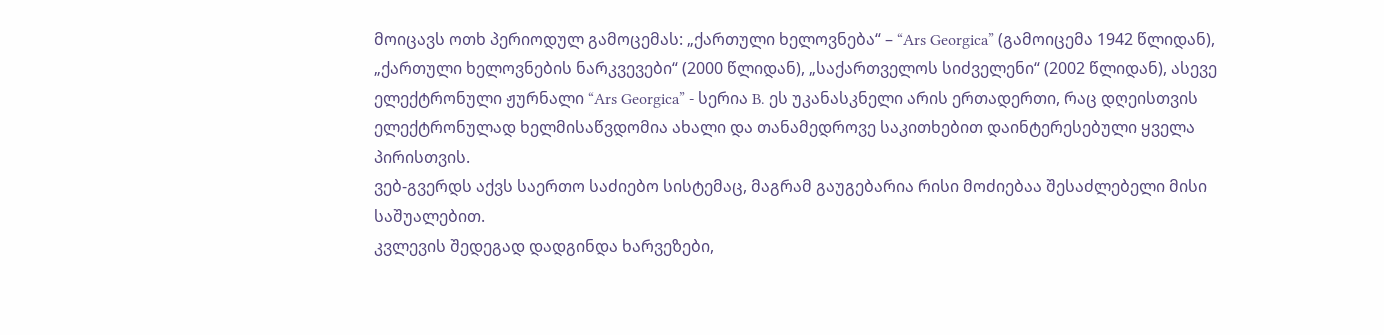მოიცავს ოთხ პერიოდულ გამოცემას: „ქართული ხელოვნება“ – “Ars Georgica” (გამოიცემა 1942 წლიდან), „ქართული ხელოვნების ნარკვევები“ (2000 წლიდან), „საქართველოს სიძველენი“ (2002 წლიდან), ასევე ელექტრონული ჟურნალი “Ars Georgica” - სერია B. ეს უკანასკნელი არის ერთადერთი, რაც დღეისთვის ელექტრონულად ხელმისაწვდომია ახალი და თანამედროვე საკითხებით დაინტერესებული ყველა პირისთვის.
ვებ-გვერდს აქვს საერთო საძიებო სისტემაც, მაგრამ გაუგებარია რისი მოძიებაა შესაძლებელი მისი საშუალებით.
კვლევის შედეგად დადგინდა ხარვეზები,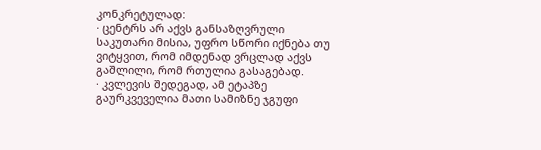კონკრეტულად:
· ცენტრს არ აქვს განსაზღვრული საკუთარი მისია, უფრო სწორი იქნება თუ ვიტყვით, რომ იმდენად ვრცლად აქვს გაშლილი, რომ რთულია გასაგებად.
· კვლევის შედეგად, ამ ეტაპზე გაურკვეველია მათი სამიზნე ჯგუფი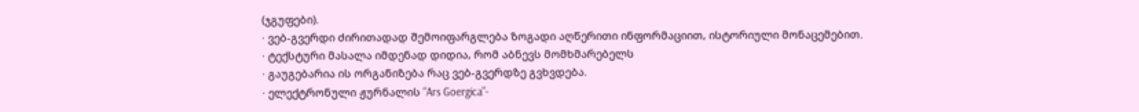(ჯგუფები).
· ვებ-გვერდი ძირითადად შემოიფარგლება ზოგადი აღწერითი ინფორმაციით, ისტორიული მონაცემებით.
· ტექსტური მასალა იმდენად დიდია, რომ აბნევს მომხმარებელს
· გაუგებარია ის ორგანიზება რაც ვებ-გვერდზე გვხვდება.
· ელექტრონული ჟურნალის “Ars Goergica”-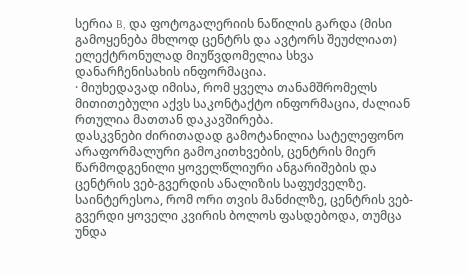სერია B, და ფოტოგალერიის ნაწილის გარდა (მისი გამოყენება მხლოდ ცენტრს და ავტორს შეუძლიათ) ელექტრონულად მიუწვდომელია სხვა დანარჩენისახის ინფორმაცია.
· მიუხედავად იმისა, რომ ყველა თანამშრომელს მითითებული აქვს საკონტაქტო ინფორმაცია, ძალიან რთულია მათთან დაკავშირება.
დასკვნები ძირითადად გამოტანილია სატელეფონო არაფორმალური გამოკითხვების, ცენტრის მიერ წარმოდგენილი ყოველწლიური ანგარიშების და ცენტრის ვებ-გვერდის ანალიზის საფუძველზე.
საინტერესოა, რომ ორი თვის მანძილზე, ცენტრის ვებ-გვერდი ყოველი კვირის ბოლოს ფასდებოდა, თუმცა უნდა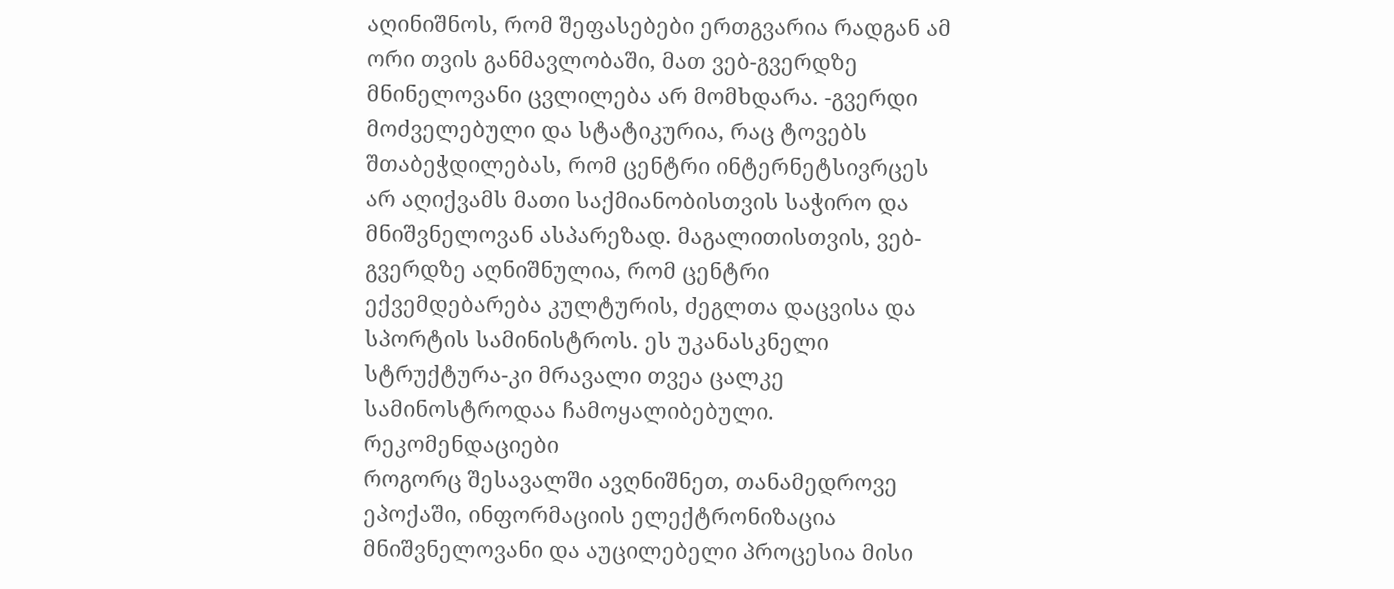აღინიშნოს, რომ შეფასებები ერთგვარია რადგან ამ ორი თვის განმავლობაში, მათ ვებ-გვერდზე მნინელოვანი ცვლილება არ მომხდარა. -გვერდი მოძველებული და სტატიკურია, რაც ტოვებს შთაბეჭდილებას, რომ ცენტრი ინტერნეტსივრცეს არ აღიქვამს მათი საქმიანობისთვის საჭირო და მნიშვნელოვან ასპარეზად. მაგალითისთვის, ვებ-გვერდზე აღნიშნულია, რომ ცენტრი ექვემდებარება კულტურის, ძეგლთა დაცვისა და სპორტის სამინისტროს. ეს უკანასკნელი სტრუქტურა-კი მრავალი თვეა ცალკე სამინოსტროდაა ჩამოყალიბებული.
რეკომენდაციები
როგორც შესავალში ავღნიშნეთ, თანამედროვე ეპოქაში, ინფორმაციის ელექტრონიზაცია მნიშვნელოვანი და აუცილებელი პროცესია მისი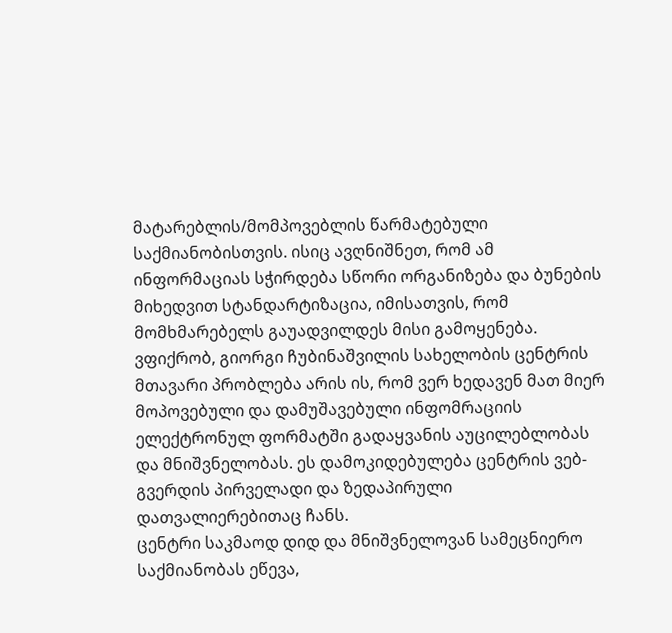მატარებლის/მომპოვებლის წარმატებული საქმიანობისთვის. ისიც ავღნიშნეთ, რომ ამ ინფორმაციას სჭირდება სწორი ორგანიზება და ბუნების მიხედვით სტანდარტიზაცია, იმისათვის, რომ მომხმარებელს გაუადვილდეს მისი გამოყენება. ვფიქრობ, გიორგი ჩუბინაშვილის სახელობის ცენტრის მთავარი პრობლება არის ის, რომ ვერ ხედავენ მათ მიერ მოპოვებული და დამუშავებული ინფომრაციის ელექტრონულ ფორმატში გადაყვანის აუცილებლობას და მნიშვნელობას. ეს დამოკიდებულება ცენტრის ვებ-გვერდის პირველადი და ზედაპირული დათვალიერებითაც ჩანს.
ცენტრი საკმაოდ დიდ და მნიშვნელოვან სამეცნიერო საქმიანობას ეწევა,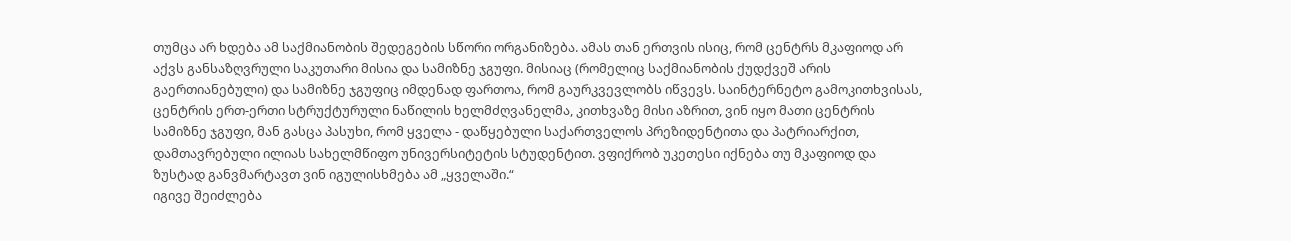თუმცა არ ხდება ამ საქმიანობის შედეგების სწორი ორგანიზება. ამას თან ერთვის ისიც, რომ ცენტრს მკაფიოდ არ აქვს განსაზღვრული საკუთარი მისია და სამიზნე ჯგუფი. მისიაც (რომელიც საქმიანობის ქუდქვეშ არის გაერთიანებული) და სამიზნე ჯგუფიც იმდენად ფართოა, რომ გაურკვევლობს იწვევს. საინტერნეტო გამოკითხვისას, ცენტრის ერთ-ერთი სტრუქტურული ნაწილის ხელმძღვანელმა, კითხვაზე მისი აზრით, ვინ იყო მათი ცენტრის სამიზნე ჯგუფი, მან გასცა პასუხი, რომ ყველა - დაწყებული საქართველოს პრეზიდენტითა და პატრიარქით, დამთავრებული ილიას სახელმწიფო უნივერსიტეტის სტუდენტით. ვფიქრობ უკეთესი იქნება თუ მკაფიოდ და ზუსტად განვმარტავთ ვინ იგულისხმება ამ „ყველაში.“
იგივე შეიძლება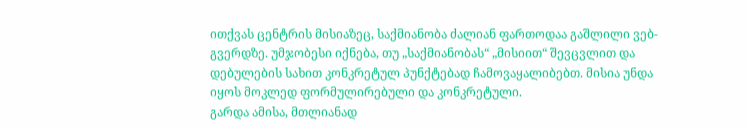ითქვას ცენტრის მისიაზეც, საქმიანობა ძალიან ფართოდაა გაშლილი ვებ-გვერდზე. უმჯობესი იქნება, თუ „საქმიანობას“ „მისიით“ შევცვლით და დებულების სახით კონკრეტულ პუნქტებად ჩამოვაყალიბებთ. მისია უნდა იყოს მოკლედ ფორმულირებული და კონკრეტული.
გარდა ამისა, მთლიანად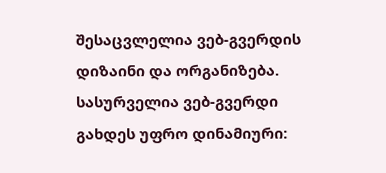შესაცვლელია ვებ-გვერდის დიზაინი და ორგანიზება. სასურველია ვებ-გვერდი გახდეს უფრო დინამიური: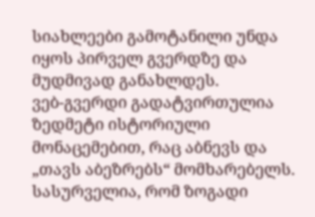სიახლეები გამოტანილი უნდა იყოს პირველ გვერდზე და მუდმივად განახლდეს.
ვებ-გვერდი გადატვირთულია ზედმეტი ისტორიული მონაცემებით, რაც აბნევს და „თავს აბეზრებს“ მომხარებელს. სასურველია, რომ ზოგადი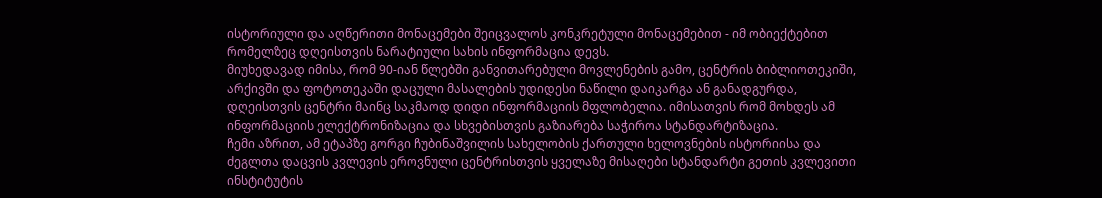ისტორიული და აღწერითი მონაცემები შეიცვალოს კონკრეტული მონაცემებით - იმ ობიექტებით რომელზეც დღეისთვის ნარატიული სახის ინფორმაცია დევს.
მიუხედავად იმისა, რომ 90-იან წლებში განვითარებული მოვლენების გამო, ცენტრის ბიბლიოთეკიში, არქივში და ფოტოთეკაში დაცული მასალების უდიდესი ნაწილი დაიკარგა ან განადგურდა, დღეისთვის ცენტრი მაინც საკმაოდ დიდი ინფორმაციის მფლობელია. იმისათვის რომ მოხდეს ამ ინფორმაციის ელექტრონიზაცია და სხვებისთვის გაზიარება საჭიროა სტანდარტიზაცია.
ჩემი აზრით, ამ ეტაპზე გორგი ჩუბინაშვილის სახელობის ქართული ხელოვნების ისტორიისა და ძეგლთა დაცვის კვლევის ეროვნული ცენტრისთვის ყველაზე მისაღები სტანდარტი გეთის კვლევითი ინსტიტუტის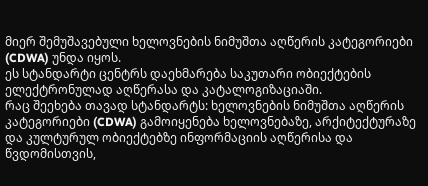მიერ შემუშავებული ხელოვნების ნიმუშთა აღწერის კატეგორიები (CDWA) უნდა იყოს.
ეს სტანდარტი ცენტრს დაეხმარება საკუთარი ობიექტების ელექტრონულად აღწერასა და კატალოგიზაციაში.
რაც შეეხება თავად სტანდარტს: ხელოვნების ნიმუშთა აღწერის კატეგორიები (CDWA) გამოიყენება ხელოვნებაზე, არქიტექტურაზე და კულტურულ ობიექტებზე ინფორმაციის აღწერისა და წვდომისთვის,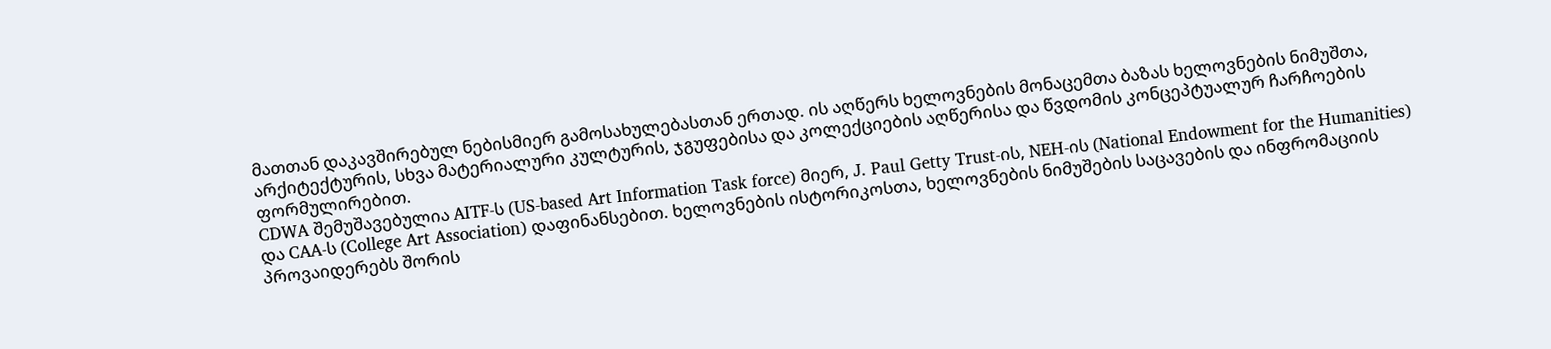მათთან დაკავშირებულ ნებისმიერ გამოსახულებასთან ერთად. ის აღწერს ხელოვნების მონაცემთა ბაზას ხელოვნების ნიმუშთა, არქიტექტურის, სხვა მატერიალური კულტურის, ჯგუფებისა და კოლექციების აღწერისა და წვდომის კონცეპტუალურ ჩარჩოების ფორმულირებით.
CDWA შემუშავებულია AITF-ს (US-based Art Information Task force) მიერ, J. Paul Getty Trust-ის, NEH-ის (National Endowment for the Humanities) და CAA-ს (College Art Association) დაფინანსებით. ხელოვნების ისტორიკოსთა, ხელოვნების ნიმუშების საცავების და ინფრომაციის პროვაიდერებს შორის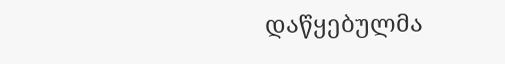დაწყებულმა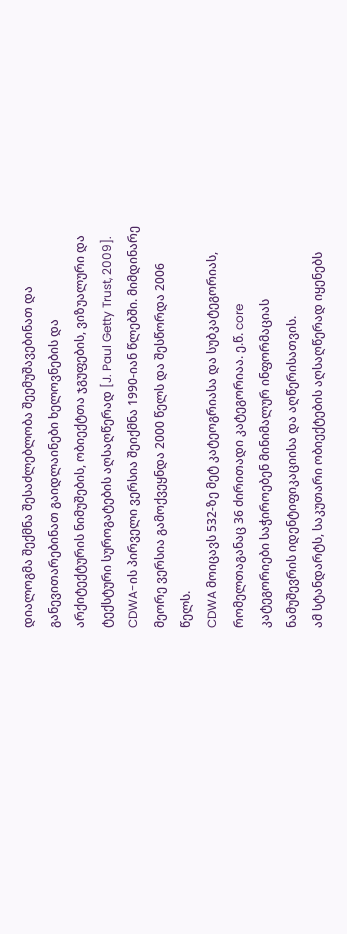დიალოგმა შექმნა შესაძლებლობა შეემუშავებინათ და განევითარებინათ გაიდლაინები ხელოვნების და არქიტექტურის ნიმუშების, ობიექტთა ჯგუფების, ვიზუალური და ტექსტური სუროგატების აღსაღწერად [J. Paul Getty Trust, 2009].
CDWA-ის პირველი ვერსია შეიქმნა 1990-იან წლებში. მიმდინარე მეორე ვერსია გამოქვეყნდა 2000 წელს და შესწორდა 2006 წელს.
CDWA მოიცავს 532-ზე მეტ კატეოგრიასა და სუბკატეგორიას, რომელთაგანაც 36 ძირითადი კატეგორიაა. ე.წ. core კატეგორიები საჭიროებენ მინიმალურ ინფორმაციას ნამუშევრის იდენტიფიკაციისა და აღწერისათვის.
ამ სტანდარტს, საკუთარი ობიექტების აღსაღწერად იყენებს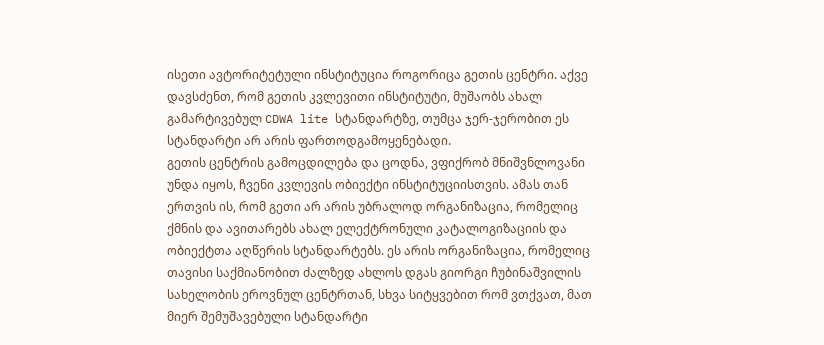ისეთი ავტორიტეტული ინსტიტუცია როგორიცა გეთის ცენტრი. აქვე დავსძენთ, რომ გეთის კვლევითი ინსტიტუტი, მუშაობს ახალ გამარტივებულ CDWA lite სტანდარტზე, თუმცა ჯერ-ჯერობით ეს სტანდარტი არ არის ფართოდგამოყენებადი.
გეთის ცენტრის გამოცდილება და ცოდნა, ვფიქრობ მნიშვნლოვანი უნდა იყოს, ჩვენი კვლევის ობიექტი ინსტიტუციისთვის. ამას თან ერთვის ის, რომ გეთი არ არის უბრალოდ ორგანიზაცია, რომელიც ქმნის და ავითარებს ახალ ელექტრონული კატალოგიზაციის და ობიექტთა აღწერის სტანდარტებს. ეს არის ორგანიზაცია, რომელიც თავისი საქმიანობით ძალზედ ახლოს დგას გიორგი ჩუბინაშვილის სახელობის ეროვნულ ცენტრთან, სხვა სიტყვებით რომ ვთქვათ, მათ მიერ შემუშავებული სტანდარტი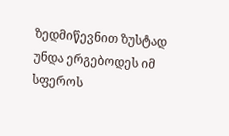ზედმიწევნით ზუსტად უნდა ერგებოდეს იმ სფეროს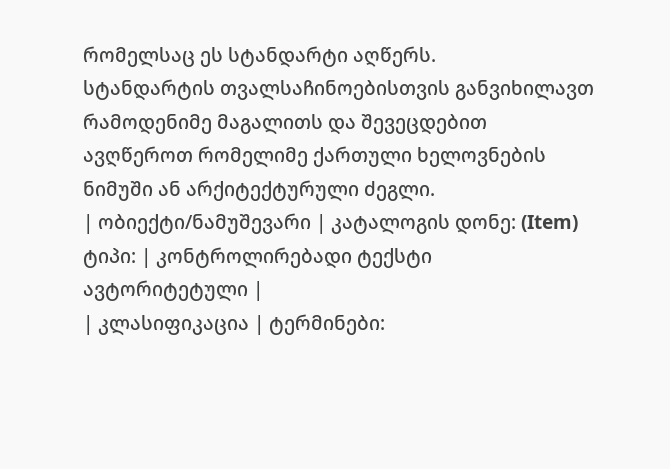რომელსაც ეს სტანდარტი აღწერს.
სტანდარტის თვალსაჩინოებისთვის განვიხილავთ რამოდენიმე მაგალითს და შევეცდებით ავღწეროთ რომელიმე ქართული ხელოვნების ნიმუში ან არქიტექტურული ძეგლი.
| ობიექტი/ნამუშევარი | კატალოგის დონე: (Item) ტიპი: | კონტროლირებადი ტექსტი ავტორიტეტული |
| კლასიფიკაცია | ტერმინები: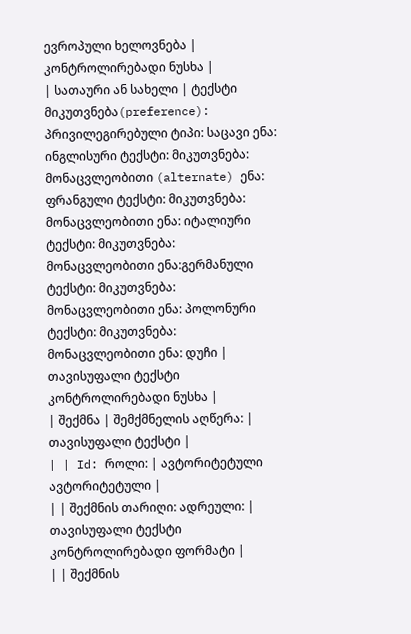ევროპული ხელოვნება | კონტროლირებადი ნუსხა |
| სათაური ან სახელი | ტექსტი მიკუთვნება(preference): პრივილეგირებული ტიპი: საცავი ენა: ინგლისური ტექსტი: მიკუთვნება: მონაცვლეობითი (alternate) ენა: ფრანგული ტექსტი: მიკუთვნება: მონაცვლეობითი ენა: იტალიური ტექსტი: მიკუთვნება: მონაცვლეობითი ენა:გერმანული ტექსტი: მიკუთვნება: მონაცვლეობითი ენა: პოლონური ტექსტი: მიკუთვნება: მონაცვლეობითი ენა: დუჩი | თავისუფალი ტექსტი კონტროლირებადი ნუსხა |
| შექმნა | შემქმნელის აღწერა: | თავისუფალი ტექსტი |
| | Id: როლი: | ავტორიტეტული ავტორიტეტული |
| | შექმნის თარიღი: ადრეული: | თავისუფალი ტექსტი კონტროლირებადი ფორმატი |
| | შექმნის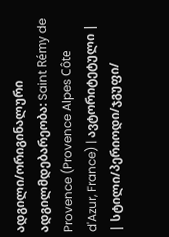ადგილი/ორიგინალური ადგილმდებარეობა: Saint Rémy de Provence (Provence Alpes Côte d'Azur, France) | ავტორიტეტული |
| სტილი/პერიოდი/ჯგუფი/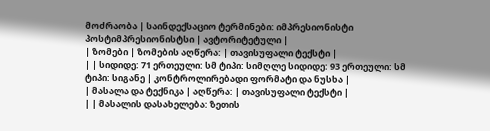მოძრაობა | საინდექსაციო ტერმინები: იმპრესიონისტი პოსტიმპრესიონისტსი | ავტორიტეტული |
| ზომები | ზომების აღწერა: | თავისუფალი ტექსტი |
| | სიდიდე: 71 ერთეული: სმ ტიპი: სიმღლე სიდიდე: 93 ერთეული: სმ ტიპი: სიგანე | კონტროლირებადი ფორმატი და ნუსხა |
| მასალა და ტექნიკა | აღწერა: | თავისუფალი ტექსტი |
| | მასალის დასახელება: ზეთის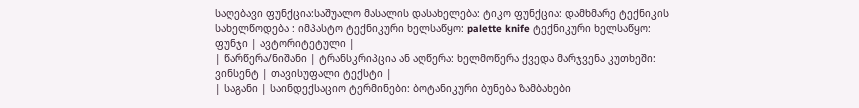საღებავი ფუნქცია:საშუალო მასალის დასახელება: ტიკო ფუნქცია: დამხმარე ტექნიკის სახელწოდება : იმპასტო ტექნიკური ხელსაწყო: palette knife ტექნიკური ხელსაწყო: ფუნჯი | ავტორიტეტული |
| წარწერა/ნიშანი | ტრანსკრიპცია ან აღწერა: ხელმოწერა ქვედა მარჯვენა კუთხეში: ვინსენტ | თავისუფალი ტექსტი |
| საგანი | საინდექსაციო ტერმინები: ბოტანიკური ბუნება ზამბახები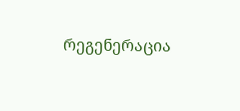რეგენერაცია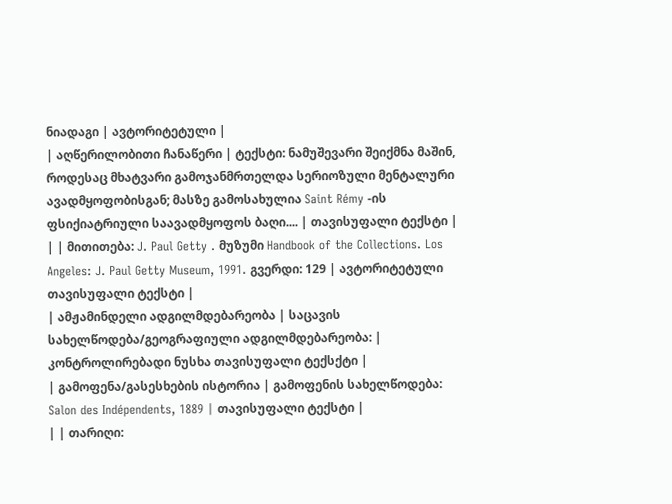ნიადაგი | ავტორიტეტული |
| აღწერილობითი ჩანაწერი | ტექსტი: ნამუშევარი შეიქმნა მაშინ, როდესაც მხატვარი გამოჯანმრთელდა სერიოზული მენტალური ავადმყოფობისგან; მასზე გამოსახულია Saint Rémy -ის ფსიქიატრიული საავადმყოფოს ბაღი.... | თავისუფალი ტექსტი |
| | მითითება: J. Paul Getty . მუზუმი Handbook of the Collections. Los Angeles: J. Paul Getty Museum, 1991. გვერდი: 129 | ავტორიტეტული თავისუფალი ტექსტი |
| ამჟამინდელი ადგილმდებარეობა | საცავის სახელწოდება/გეოგრაფიული ადგილმდებარეობა: | კონტროლირებადი ნუსხა თავისუფალი ტექსქტი |
| გამოფენა/გასესხების ისტორია | გამოფენის სახელწოდება: Salon des Indépendents, 1889 | თავისუფალი ტექსტი |
| | თარიღი: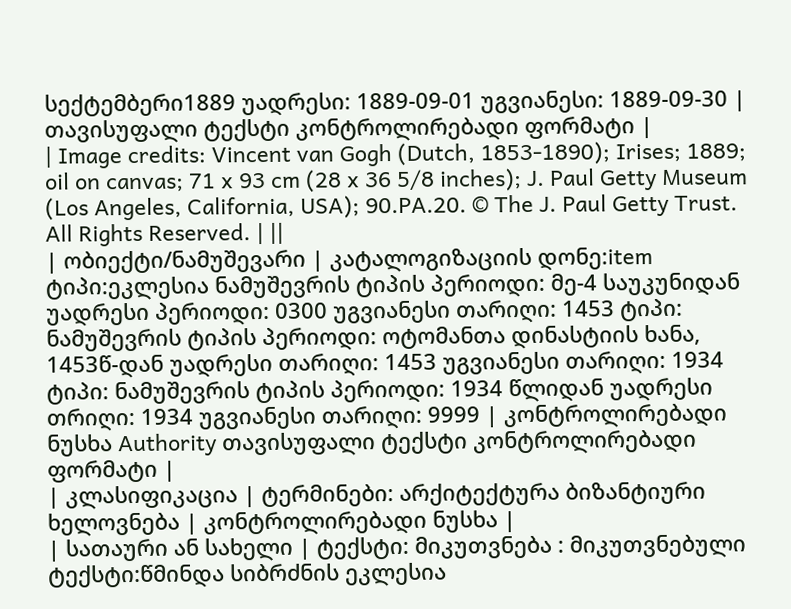სექტემბერი1889 უადრესი: 1889-09-01 უგვიანესი: 1889-09-30 | თავისუფალი ტექსტი კონტროლირებადი ფორმატი |
| Image credits: Vincent van Gogh (Dutch, 1853-1890); Irises; 1889; oil on canvas; 71 x 93 cm (28 x 36 5/8 inches); J. Paul Getty Museum (Los Angeles, California, USA); 90.PA.20. © The J. Paul Getty Trust. All Rights Reserved. | ||
| ობიექტი/ნამუშევარი | კატალოგიზაციის დონე:item ტიპი:ეკლესია ნამუშევრის ტიპის პერიოდი: მე-4 საუკუნიდან უადრესი პერიოდი: 0300 უგვიანესი თარიღი: 1453 ტიპი: ნამუშევრის ტიპის პერიოდი: ოტომანთა დინასტიის ხანა, 1453წ-დან უადრესი თარიღი: 1453 უგვიანესი თარიღი: 1934 ტიპი: ნამუშევრის ტიპის პერიოდი: 1934 წლიდან უადრესი თრიღი: 1934 უგვიანესი თარიღი: 9999 | კონტროლირებადი ნუსხა Authority თავისუფალი ტექსტი კონტროლირებადი ფორმატი |
| კლასიფიკაცია | ტერმინები: არქიტექტურა ბიზანტიური ხელოვნება | კონტროლირებადი ნუსხა |
| სათაური ან სახელი | ტექსტი: მიკუთვნება : მიკუთვნებული ტექსტი:წმინდა სიბრძნის ეკლესია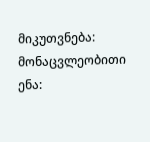მიკუთვნება: მონაცვლეობითი ენა: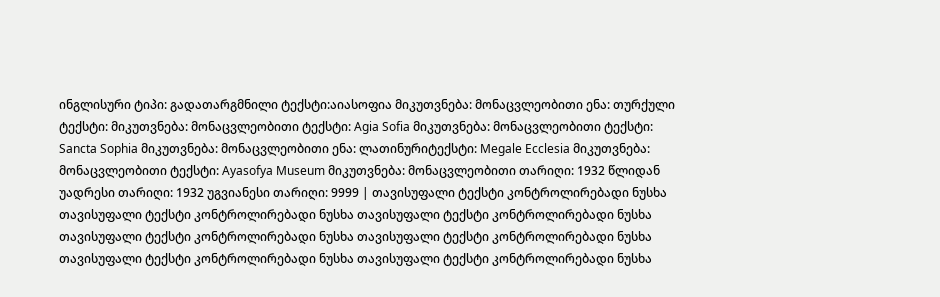ინგლისური ტიპი: გადათარგმნილი ტექსტი:აიასოფია მიკუთვნება: მონაცვლეობითი ენა: თურქული ტექსტი: მიკუთვნება: მონაცვლეობითი ტექსტი: Agia Sofia მიკუთვნება: მონაცვლეობითი ტექსტი: Sancta Sophia მიკუთვნება: მონაცვლეობითი ენა: ლათინურიტექსტი: Megale Ecclesia მიკუთვნება: მონაცვლეობითი ტექსტი: Ayasofya Museum მიკუთვნება: მონაცვლეობითი თარიღი: 1932 წლიდან უადრესი თარიღი: 1932 უგვიანესი თარიღი: 9999 | თავისუფალი ტექსტი კონტროლირებადი ნუსხა თავისუფალი ტექსტი კონტროლირებადი ნუსხა თავისუფალი ტექსტი კონტროლირებადი ნუსხა თავისუფალი ტექსტი კონტროლირებადი ნუსხა თავისუფალი ტექსტი კონტროლირებადი ნუსხა თავისუფალი ტექსტი კონტროლირებადი ნუსხა თავისუფალი ტექსტი კონტროლირებადი ნუსხა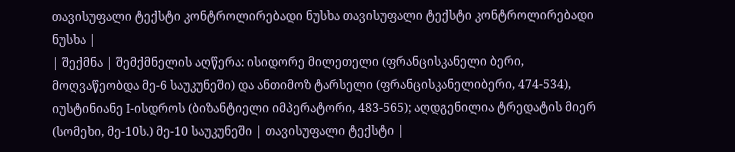თავისუფალი ტექსტი კონტროლირებადი ნუსხა თავისუფალი ტექსტი კონტროლირებადი ნუსხა |
| შექმნა | შემქმნელის აღწერა: ისიდორე მილეთელი (ფრანცისკანელი ბერი, მოღვაწეობდა მე-6 საუკუნეში) და ანთიმოზ ტარსელი (ფრანცისკანელიბერი, 474-534), იუსტინიანე I-ისდროს (ბიზანტიელი იმპერატორი, 483-565); აღდგენილია ტრედატის მიერ (სომეხი, მე-10ს.) მე-10 საუკუნეში | თავისუფალი ტექსტი |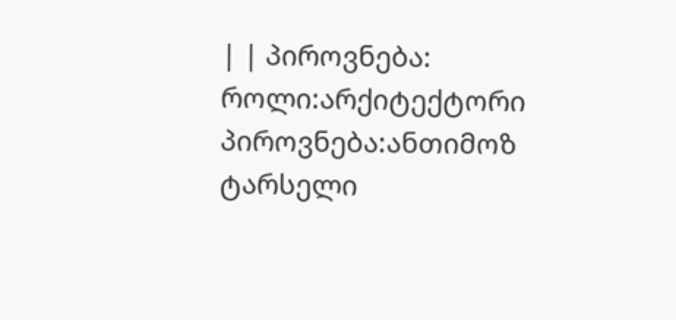| | პიროვნება: როლი:არქიტექტორი პიროვნება:ანთიმოზ ტარსელი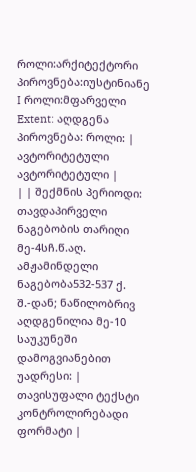როლი:არქიტექტორი პიროვნება:იუსტინიანე I როლი:მფარველი Extent: აღდგენა პიროვნება: როლი: | ავტორიტეტული ავტორიტეტული |
| | შექმნის პერიოდი: თავდაპირველი ნაგებობის თარიღი მე-4სჩ.წ.აღ. ამჟამინდელი ნაგებობა532-537 ქ. შ.-დან; ნაწილობრივ აღდგენილია მე-10 საუკუნეში დამოგვიანებით უადრესი: | თავისუფალი ტექსტი კონტროლირებადი ფორმატი |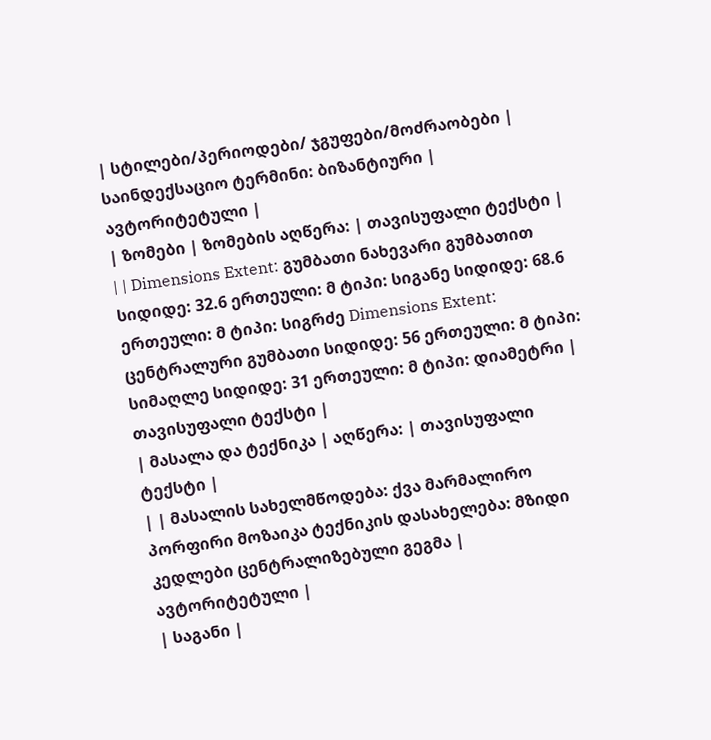| სტილები/პერიოდები/ ჯგუფები/მოძრაობები | საინდექსაციო ტერმინი: ბიზანტიური | ავტორიტეტული |
| ზომები | ზომების აღწერა: | თავისუფალი ტექსტი |
| | Dimensions Extent: გუმბათი ნახევარი გუმბათით სიდიდე: 32.6 ერთეული: მ ტიპი: სიგანე სიდიდე: 68.6 ერთეული: მ ტიპი: სიგრძე Dimensions Extent: ცენტრალური გუმბათი სიდიდე: 56 ერთეული: მ ტიპი: სიმაღლე სიდიდე: 31 ერთეული: მ ტიპი: დიამეტრი | თავისუფალი ტექსტი |
| მასალა და ტექნიკა | აღწერა: | თავისუფალი ტექსტი |
| | მასალის სახელმწოდება: ქვა მარმალირო პორფირი მოზაიკა ტექნიკის დასახელება: მზიდი კედლები ცენტრალიზებული გეგმა | ავტორიტეტული |
| საგანი |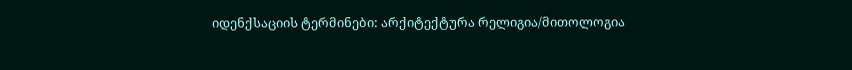იდენქსაციის ტერმინები: არქიტექტურა რელიგია/მითოლოგია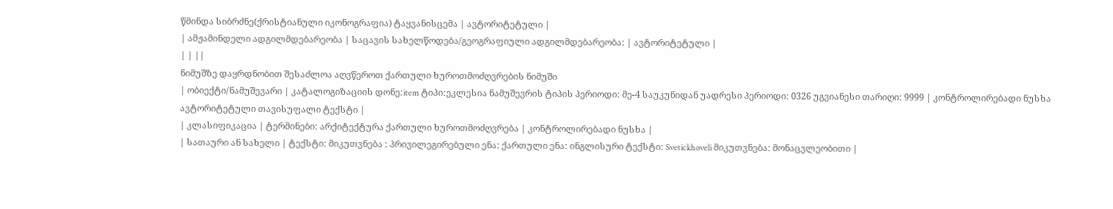წმინდა სიბრძნე(ქრისტიანული იკონოგრაფია) ტაყვანისცემა | ავტორიტეტული |
| ამჟამინდელი ადგილმდებარეობა | საცავის სახელწოდება/გეოგრაფიული ადგილმდებარეობა: | ავტორიტეტული |
| | ||
ნიმუშზე დაყრდნობით შესაძლოა აღვწეროთ ქართული ხუროთმოძღვრების ნიმუში
| ობიექტი/ნამუშევარი | კატალოგიზაციის დონე:item ტიპი:ეკლესია ნამუშევრის ტიპის პერიოდი: მე-4 საუკუნიდან უადრესი პერიოდი: 0326 უგვიანესი თარიღი: 9999 | კონტროლირებადი ნუსხა ავტორიტეტული თავისუფალი ტექსტი |
| კლასიფიკაცია | ტერმინები: არქიტექტურა ქართული ხუროთმოძღვრება | კონტროლირებადი ნუსხა |
| სათაური ან სახელი | ტექსტი: მიკუთვნება : პრივილეგირებული ენა: ქართული ენა: ინგლისური ტექსტი: Svetickhoveli მიკუთვნება: მონაცვლეობითი |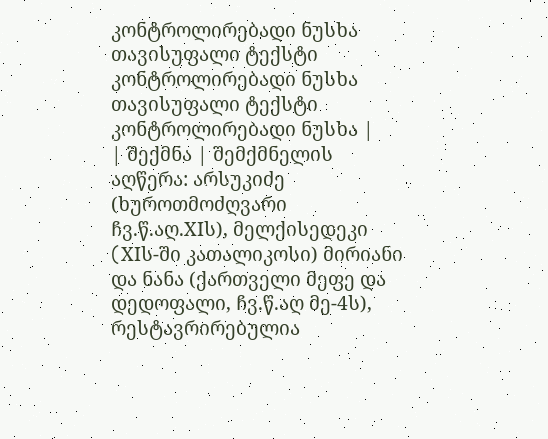კონტროლირებადი ნუსხა თავისუფალი ტექსტი კონტროლირებადი ნუსხა თავისუფალი ტექსტი კონტროლირებადი ნუსხა |
| შექმნა | შემქმნელის აღწერა: არსუკიძე (ხუროთმოძღვარი ჩვ.წ.აღ.XIს), მელქისედეკი (XIს-ში კათალიკოსი) მირიანი და ნანა (ქართველი მეფე და დედოფალი, ჩვ.წ.აღ მე-4ს), რესტავრირებულია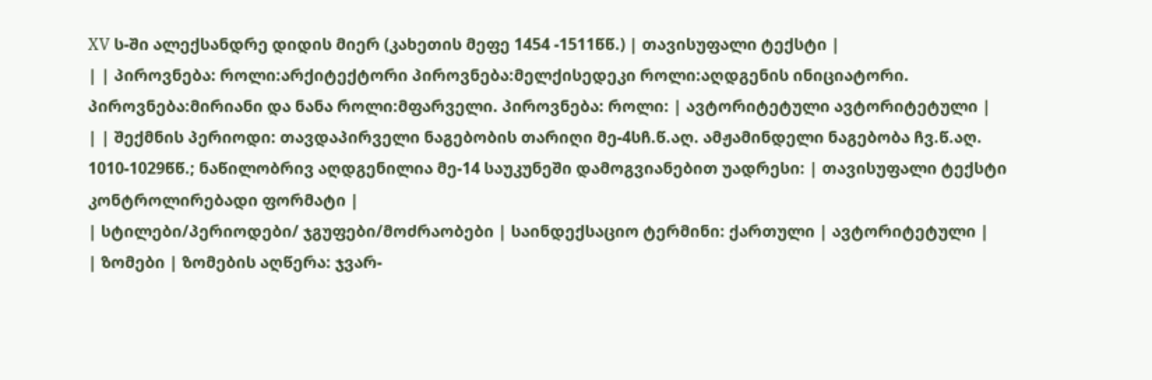XV ს-ში ალექსანდრე დიდის მიერ (კახეთის მეფე 1454 -1511წწ.) | თავისუფალი ტექსტი |
| | პიროვნება: როლი:არქიტექტორი პიროვნება:მელქისედეკი როლი:აღდგენის ინიციატორი. პიროვნება:მირიანი და ნანა როლი:მფარველი. პიროვნება: როლი: | ავტორიტეტული ავტორიტეტული |
| | შექმნის პერიოდი: თავდაპირველი ნაგებობის თარიღი მე-4სჩ.წ.აღ. ამჟამინდელი ნაგებობა ჩვ.წ.აღ. 1010-1029წწ.; ნაწილობრივ აღდგენილია მე-14 საუკუნეში დამოგვიანებით უადრესი: | თავისუფალი ტექსტი კონტროლირებადი ფორმატი |
| სტილები/პერიოდები/ ჯგუფები/მოძრაობები | საინდექსაციო ტერმინი: ქართული | ავტორიტეტული |
| ზომები | ზომების აღწერა: ჯვარ-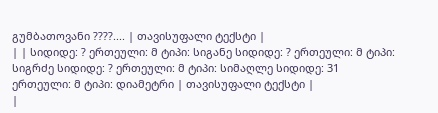გუმბათოვანი ????.... | თავისუფალი ტექსტი |
| | სიდიდე: ? ერთეული: მ ტიპი: სიგანე სიდიდე: ? ერთეული: მ ტიპი: სიგრძე სიდიდე: ? ერთეული: მ ტიპი: სიმაღლე სიდიდე: 31 ერთეული: მ ტიპი: დიამეტრი | თავისუფალი ტექსტი |
|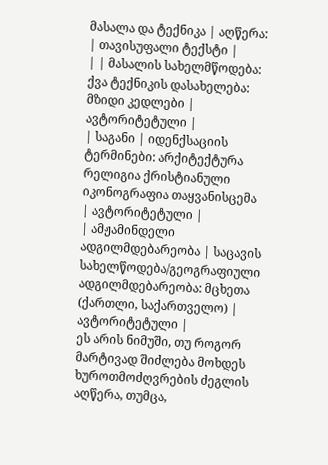მასალა და ტექნიკა | აღწერა: | თავისუფალი ტექსტი |
| | მასალის სახელმწოდება: ქვა ტექნიკის დასახელება: მზიდი კედლები | ავტორიტეტული |
| საგანი | იდენქსაციის ტერმინები: არქიტექტურა რელიგია ქრისტიანული იკონოგრაფია თაყვანისცემა | ავტორიტეტული |
| ამჟამინდელი ადგილმდებარეობა | საცავის სახელწოდება/გეოგრაფიული ადგილმდებარეობა: მცხეთა (ქართლი, საქართველო) | ავტორიტეტული |
ეს არის ნიმუში, თუ როგორ მარტივად შიძლება მოხდეს ხუროთმოძღვრების ძეგლის აღწერა, თუმცა,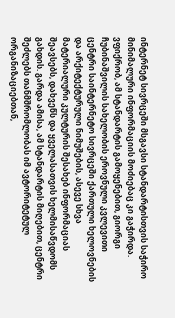ინტერნეტ სივრცეში მსგავსი სტანდარტისთვის საჭირო მინიმალური ინფორმაციის მოძიებაც კი გაჭირდა.
ვფიქრობ, ამ სტანდარტის გამოყენებით, გიორგი ჩუბინაშვილის სახელობის ეროვნული კვლევითი ცენტრი საინტერნეტო სივრცეში ქართული ხელოვნების და არქიტექტურული ნიმუშების, ასევე სხვა მატერიალური კულტურის შესახებ ინფორმაციას შეავსებს, დახვეწს და ყველასათვის ხელმისაწვდომს გახდის. გარდა ამისა, ამ სტანდარტის მიღებით, ცენტრი შეძლებს თანმშრომლობას იმ ავტორიტეტულ ორგანიზაციებთან,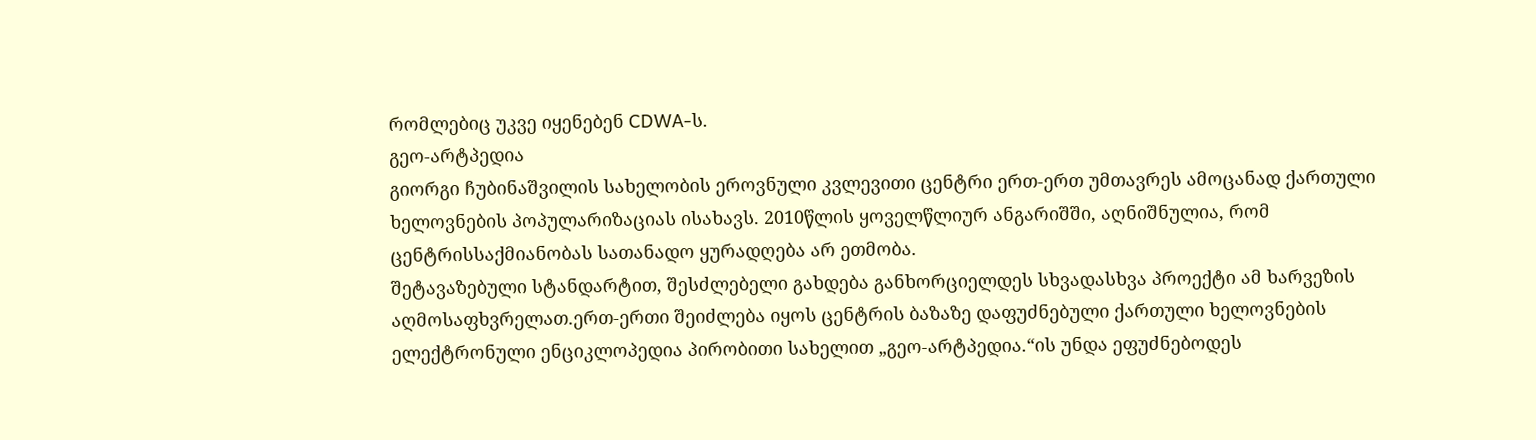რომლებიც უკვე იყენებენ CDWA-ს.
გეო-არტპედია
გიორგი ჩუბინაშვილის სახელობის ეროვნული კვლევითი ცენტრი ერთ-ერთ უმთავრეს ამოცანად ქართული ხელოვნების პოპულარიზაციას ისახავს. 2010წლის ყოველწლიურ ანგარიშში, აღნიშნულია, რომ ცენტრისსაქმიანობას სათანადო ყურადღება არ ეთმობა.
შეტავაზებული სტანდარტით, შესძლებელი გახდება განხორციელდეს სხვადასხვა პროექტი ამ ხარვეზის აღმოსაფხვრელათ.ერთ-ერთი შეიძლება იყოს ცენტრის ბაზაზე დაფუძნებული ქართული ხელოვნების ელექტრონული ენციკლოპედია პირობითი სახელით „გეო-არტპედია.“ის უნდა ეფუძნებოდეს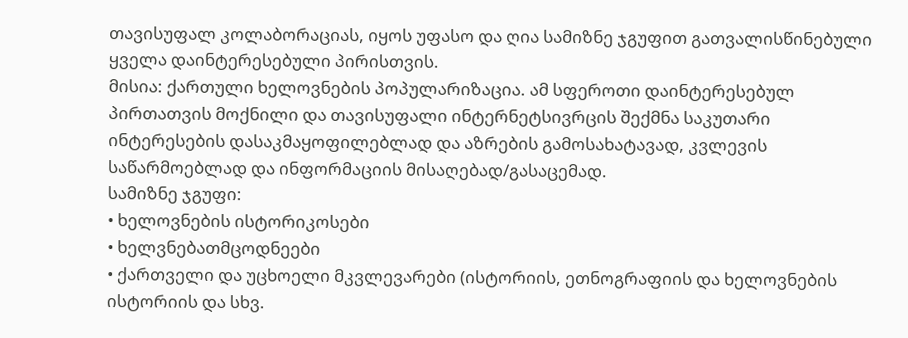თავისუფალ კოლაბორაციას, იყოს უფასო და ღია სამიზნე ჯგუფით გათვალისწინებული ყველა დაინტერესებული პირისთვის.
მისია: ქართული ხელოვნების პოპულარიზაცია. ამ სფეროთი დაინტერესებულ პირთათვის მოქნილი და თავისუფალი ინტერნეტსივრცის შექმნა საკუთარი ინტერესების დასაკმაყოფილებლად და აზრების გამოსახატავად, კვლევის საწარმოებლად და ინფორმაციის მისაღებად/გასაცემად.
სამიზნე ჯგუფი:
• ხელოვნების ისტორიკოსები
• ხელვნებათმცოდნეები
• ქართველი და უცხოელი მკვლევარები (ისტორიის, ეთნოგრაფიის და ხელოვნების ისტორიის და სხვ.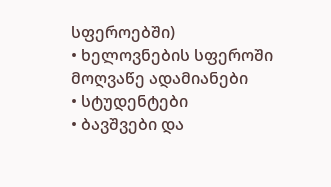სფეროებში)
• ხელოვნების სფეროში მოღვაწე ადამიანები
• სტუდენტები
• ბავშვები და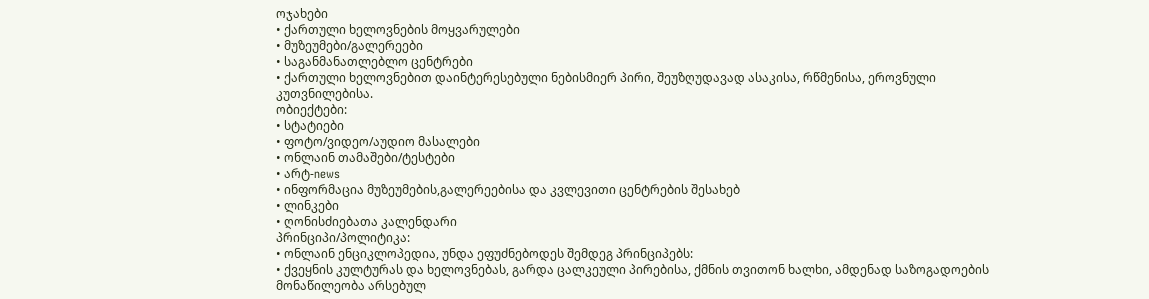ოჯახები
• ქართული ხელოვნების მოყვარულები
• მუზეუმები/გალერეები
• საგანმანათლებლო ცენტრები
• ქართული ხელოვნებით დაინტერესებული ნებისმიერ პირი, შეუზღუდავად ასაკისა, რწმენისა, ეროვნული კუთვნილებისა.
ობიექტები:
• სტატიები
• ფოტო/ვიდეო/აუდიო მასალები
• ონლაინ თამაშები/ტესტები
• არტ-news
• ინფორმაცია მუზეუმების,გალერეებისა და კვლევითი ცენტრების შესახებ
• ლინკები
• ღონისძიებათა კალენდარი
პრინციპი/პოლიტიკა:
• ონლაინ ენციკლოპედია, უნდა ეფუძნებოდეს შემდეგ პრინციპებს:
• ქვეყნის კულტურას და ხელოვნებას, გარდა ცალკეული პირებისა, ქმნის თვითონ ხალხი, ამდენად საზოგადოების მონაწილეობა არსებულ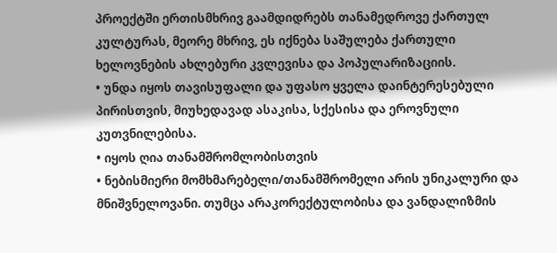პროექტში ერთისმხრივ გაამდიდრებს თანამედროვე ქართულ კულტურას, მეორე მხრივ, ეს იქნება საშულება ქართული ხელოვნების ახლებური კვლევისა და პოპულარიზაციის.
• უნდა იყოს თავისუფალი და უფასო ყველა დაინტერესებული პირისთვის, მიუხედავად ასაკისა, სქესისა და ეროვნული კუთვნილებისა.
• იყოს ღია თანამშრომლობისთვის
• ნებისმიერი მომხმარებელი/თანამშრომელი არის უნიკალური და მნიშვნელოვანი. თუმცა არაკორექტულობისა და ვანდალიზმის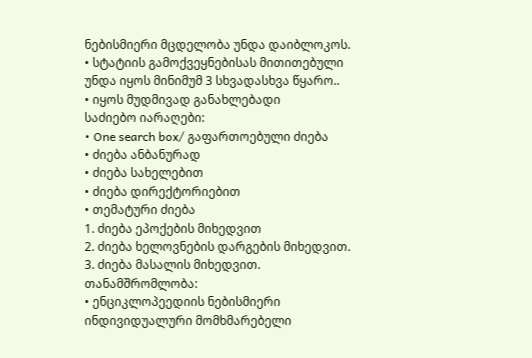ნებისმიერი მცდელობა უნდა დაიბლოკოს.
• სტატიის გამოქვეყნებისას მითითებული უნდა იყოს მინიმუმ 3 სხვადასხვა წყარო..
• იყოს მუდმივად განახლებადი
საძიებო იარაღები:
• One search box/ გაფართოებული ძიება
• ძიება ანბანურად
• ძიება სახელებით
• ძიება დირექტორიებით
• თემატური ძიება
1. ძიება ეპოქების მიხედვით
2. ძიება ხელოვნების დარგების მიხედვით.
3. ძიება მასალის მიხედვით.
თანამშრომლობა:
• ენციკლოპეედიის ნებისმიერი ინდივიდუალური მომხმარებელი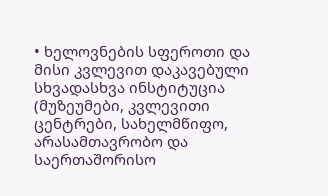• ხელოვნების სფეროთი და მისი კვლევით დაკავებული სხვადასხვა ინსტიტუცია (მუზეუმები, კვლევითი ცენტრები, სახელმწიფო, არასამთავრობო და საერთაშორისო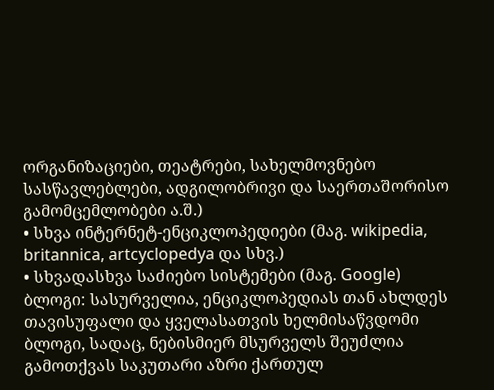ორგანიზაციები, თეატრები, სახელმოვნებო სასწავლებლები, ადგილობრივი და საერთაშორისო გამომცემლობები ა.შ.)
• სხვა ინტერნეტ-ენციკლოპედიები (მაგ. wikipedia, britannica, artcyclopedya და სხვ.)
• სხვადასხვა საძიებო სისტემები (მაგ. Google)
ბლოგი: სასურველია, ენციკლოპედიას თან ახლდეს თავისუფალი და ყველასათვის ხელმისაწვდომი ბლოგი, სადაც, ნებისმიერ მსურველს შეუძლია გამოთქვას საკუთარი აზრი ქართულ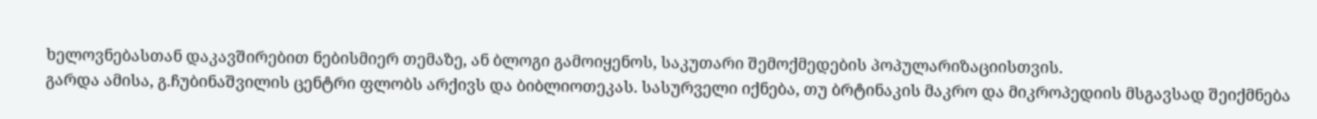ხელოვნებასთან დაკავშირებით ნებისმიერ თემაზე, ან ბლოგი გამოიყენოს, საკუთარი შემოქმედების პოპულარიზაციისთვის.
გარდა ამისა, გ.ჩუბინაშვილის ცენტრი ფლობს არქივს და ბიბლიოთეკას. სასურველი იქნება, თუ ბრტინაკის მაკრო და მიკროპედიის მსგავსად შეიქმნება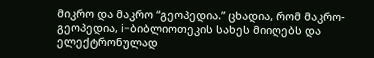მიკრო და მაკრო “გეოპედია.” ცხადია, რომ მაკრო-გეოპედია, i-ბიბლიოთეკის სახეს მიიღებს და ელექტრონულად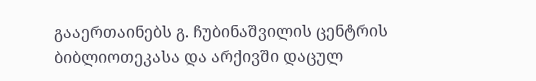გააერთაინებს გ. ჩუბინაშვილის ცენტრის ბიბლიოთეკასა და არქივში დაცულ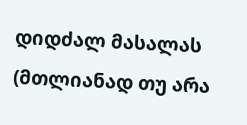დიდძალ მასალას (მთლიანად თუ არა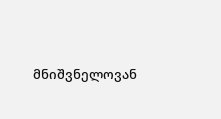მნიშვნელოვან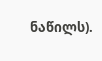ნაწილს).